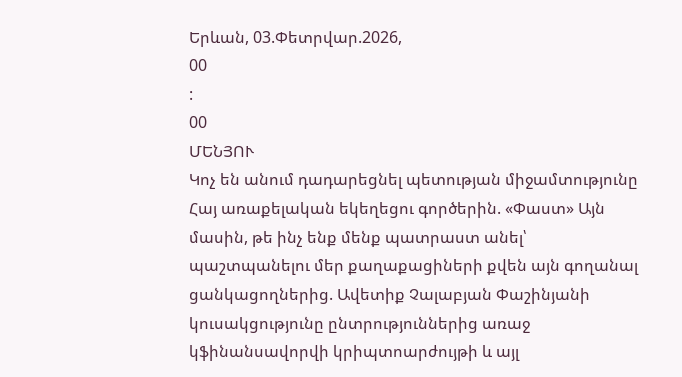Երևան, 03.Փետրվար.2026,
00
:
00
ՄԵՆՅՈՒ
Կոչ են անում դադարեցնել պետության միջամտությունը Հայ առաքելական եկեղեցու գործերին. «Փաստ» Այն մասին, թե ինչ ենք մենք պատրաստ անել՝ պաշտպանելու մեր քաղաքացիների քվեն այն գողանալ ցանկացողներից. Ավետիք Չալաբյան Փաշինյանի կուսակցությունը ընտրություններից առաջ կֆինանսավորվի կրիպտոարժույթի և այլ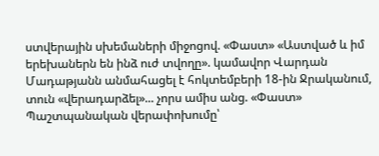ստվերային սխեմաների միջոցով. «Փաստ» «Աստված և իմ երեխաներն են ինձ ուժ տվողը». կամավոր Վարդան Մադաթյանն անմահացել է հոկտեմբերի 18-ին Ջրականում, տուն «վերադարձել»... չորս ամիս անց. «Փաստ» Պաշտպանական վերափոխումը՝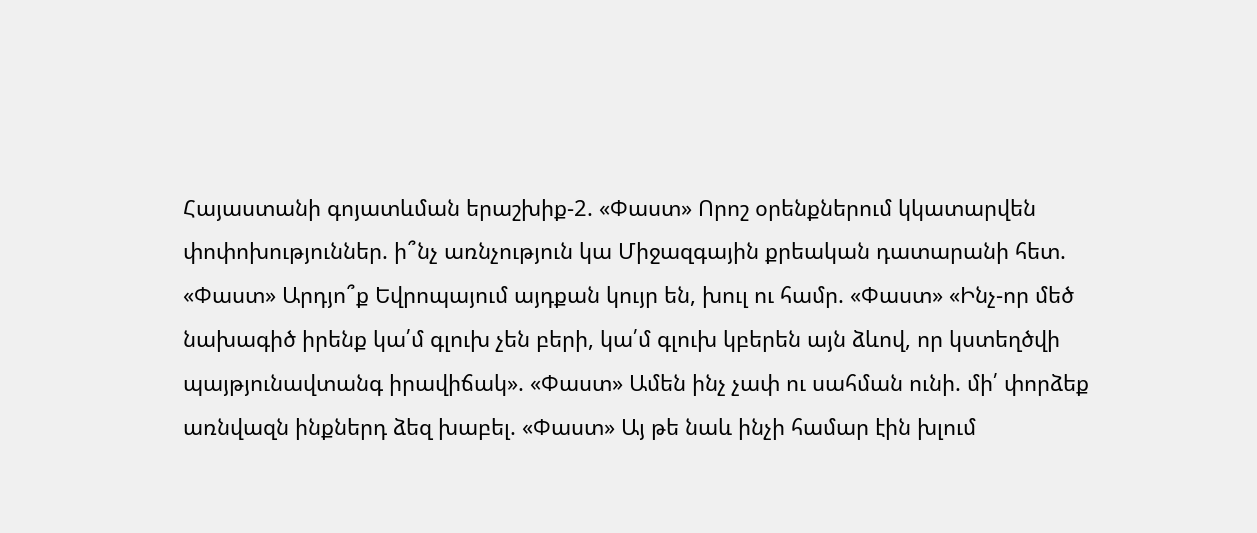Հայաստանի գոյատևման երաշխիք-2. «Փաստ» Որոշ օրենքներում կկատարվեն փոփոխություններ. ի՞նչ առնչություն կա Միջազգային քրեական դատարանի հետ. «Փաստ» Արդյո՞ք Եվրոպայում այդքան կույր են, խուլ ու համր. «Փաստ» «Ինչ-որ մեծ նախագիծ իրենք կա՛մ գլուխ չեն բերի, կա՛մ գլուխ կբերեն այն ձևով, որ կստեղծվի պայթյունավտանգ իրավիճակ». «Փաստ» Ամեն ինչ չափ ու սահման ունի. մի՛ փորձեք առնվազն ինքներդ ձեզ խաբել. «Փաստ» Այ թե նաև ինչի համար էին խլում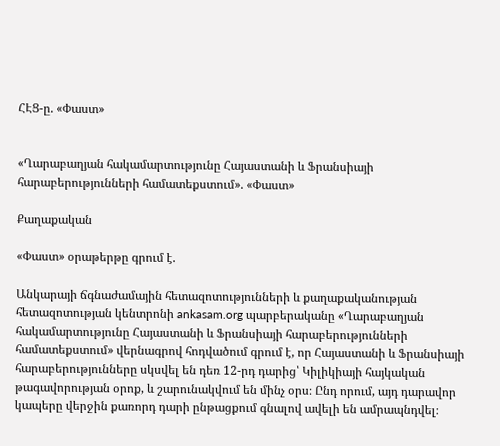ՀԷՑ-ը. «Փաստ»


«Ղարաբաղյան հակամարտությունը Հայաստանի և Ֆրանսիայի հարաբերությունների համատեքստում». «Փաստ»

Քաղաքական

«Փաստ» օրաթերթը գրում է.

Անկարայի ճգնաժամային հետազոտությունների և քաղաքականության հետազոտության կենտրոնի ankasam.org պարբերականը «Ղարաբաղյան հակամարտությունը Հայաստանի և Ֆրանսիայի հարաբերությունների համատեքստում» վերնագրով հոդվածում գրում է, որ Հայաստանի և Ֆրանսիայի հարաբերությունները սկսվել են դեռ 12-րդ դարից՝ Կիլիկիայի հայկական թագավորության օրոք, և շարունակվում են մինչ օրս։ Ընդ որում, այդ դարավոր կապերը վերջին քառորդ դարի ընթացքում գնալով ավելի են ամրապնդվել։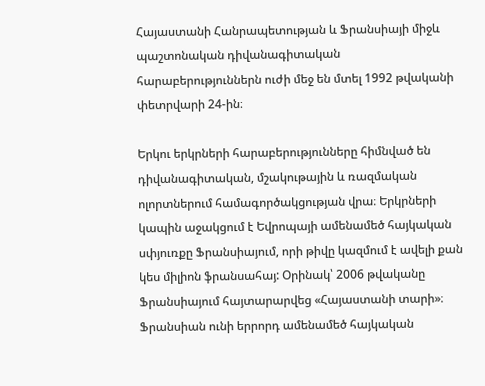Հայաստանի Հանրապետության և Ֆրանսիայի միջև պաշտոնական դիվանագիտական հարաբերություններն ուժի մեջ են մտել 1992 թվականի փետրվարի 24-ին։

Երկու երկրների հարաբերությունները հիմնված են դիվանագիտական, մշակութային և ռազմական ոլորտներում համագործակցության վրա։ Երկրների կապին աջակցում է Եվրոպայի ամենամեծ հայկական սփյուռքը Ֆրանսիայում, որի թիվը կազմում է ավելի քան կես միլիոն ֆրանսահայ: Օրինակ՝ 2006 թվականը Ֆրանսիայում հայտարարվեց «Հայաստանի տարի»։ Ֆրանսիան ունի երրորդ ամենամեծ հայկական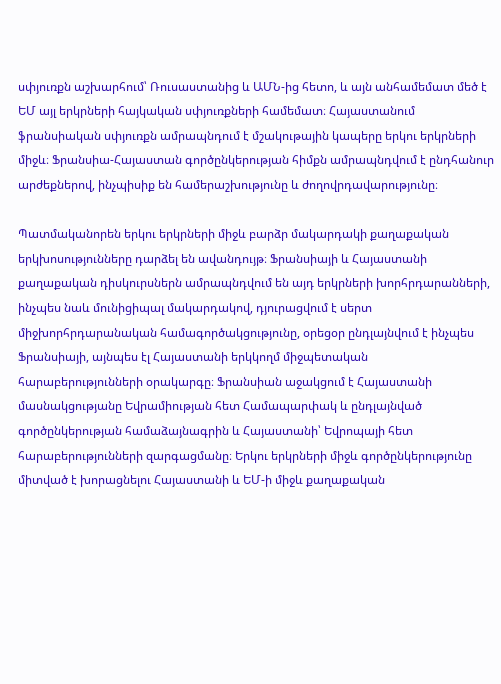սփյուռքն աշխարհում՝ Ռուսաստանից և ԱՄՆ-ից հետո, և այն անհամեմատ մեծ է ԵՄ այլ երկրների հայկական սփյուռքների համեմատ։ Հայաստանում ֆրանսիական սփյուռքն ամրապնդում է մշակութային կապերը երկու երկրների միջև։ Ֆրանսիա-Հայաստան գործընկերության հիմքն ամրապնդվում է ընդհանուր արժեքներով, ինչպիսիք են համերաշխությունը և ժողովրդավարությունը։

Պատմականորեն երկու երկրների միջև բարձր մակարդակի քաղաքական երկխոսությունները դարձել են ավանդույթ։ Ֆրանսիայի և Հայաստանի քաղաքական դիսկուրսներն ամրապնդվում են այդ երկրների խորհրդարանների, ինչպես նաև մունիցիպալ մակարդակով, դյուրացվում է սերտ միջխորհրդարանական համագործակցությունը, օրեցօր ընդլայնվում է ինչպես Ֆրանսիայի, այնպես էլ Հայաստանի երկկողմ միջպետական հարաբերությունների օրակարգը։ Ֆրանսիան աջակցում է Հայաստանի մասնակցությանը Եվրամիության հետ Համապարփակ և ընդլայնված գործընկերության համաձայնագրին և Հայաստանի՝ Եվրոպայի հետ հարաբերությունների զարգացմանը։ Երկու երկրների միջև գործընկերությունը միտված է խորացնելու Հայաստանի և ԵՄ-ի միջև քաղաքական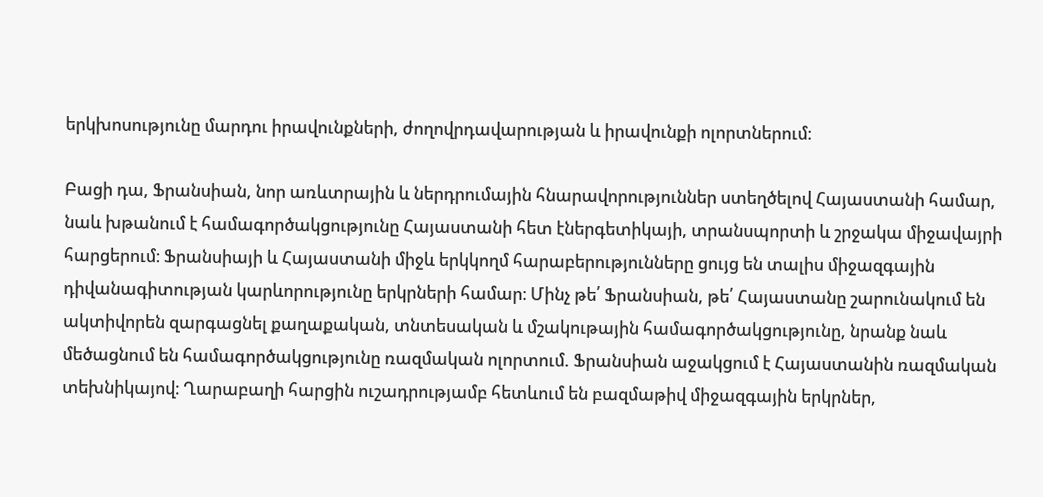երկխոսությունը մարդու իրավունքների, ժողովրդավարության և իրավունքի ոլորտներում։

Բացի դա, Ֆրանսիան, նոր առևտրային և ներդրումային հնարավորություններ ստեղծելով Հայաստանի համար, նաև խթանում է համագործակցությունը Հայաստանի հետ էներգետիկայի, տրանսպորտի և շրջակա միջավայրի հարցերում։ Ֆրանսիայի և Հայաստանի միջև երկկողմ հարաբերությունները ցույց են տալիս միջազգային դիվանագիտության կարևորությունը երկրների համար։ Մինչ թե՛ Ֆրանսիան, թե՛ Հայաստանը շարունակում են ակտիվորեն զարգացնել քաղաքական, տնտեսական և մշակութային համագործակցությունը, նրանք նաև մեծացնում են համագործակցությունը ռազմական ոլորտում. Ֆրանսիան աջակցում է Հայաստանին ռազմական տեխնիկայով։ Ղարաբաղի հարցին ուշադրությամբ հետևում են բազմաթիվ միջազգային երկրներ,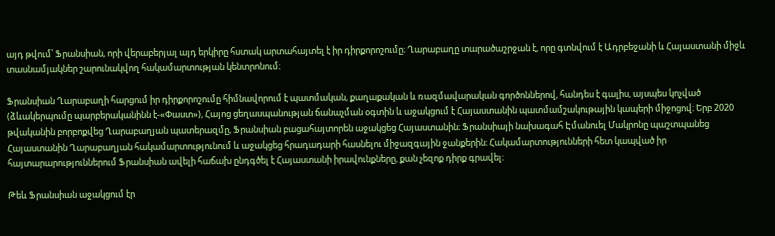այդ թվում՝ Ֆրանսիան, որի վերաբերյալ այդ երկիրը հստակ արտահայտել է իր դիրքորոշումը։ Ղարաբաղը տարածաշրջան է, որը գտնվում է Ադրբեջանի և Հայաստանի միջև տասնամյակներ շարունակվող հակամարտության կենտրոնում։

Ֆրանսիան Ղարաբաղի հարցում իր դիրքորոշումը հիմնավորում է պատմական, քաղաքական և ռազմավարական գործոններով, հանդես է գալիս, այսպես կոչված (ձևակերպումը պարբերականինն է-«Փաստ»), Հայոց ցեղասպանության ճանաչման օգտին և աջակցում է Հայաստանին պատմամշակութային կապերի միջոցով։ Երբ 2020 թվականին բորբոքվեց Ղարաբաղյան պատերազմը, Ֆրանսիան բացահայտորեն աջակցեց Հայաստանին։ Ֆրանսիայի նախագահ Էմանուել Մակրոնը պաշտպանեց Հայաստանին Ղարաբաղյան հակամարտությունում և աջակցեց հրադադարի հասնելու միջազգային ջանքերին։ Հակամարտությունների հետ կապված իր հայտարարություններում Ֆրանսիան ավելի հաճախ ընդգծել է Հայաստանի իրավունքները, քան չեզոք դիրք գրավել։

Թեև Ֆրանսիան աջակցում էր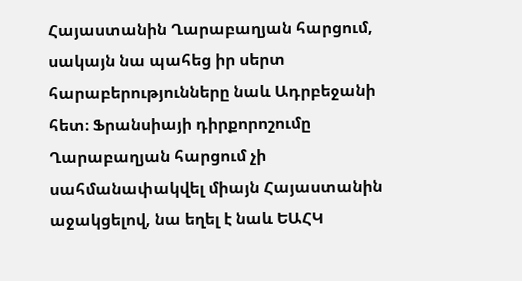Հայաստանին Ղարաբաղյան հարցում, սակայն նա պահեց իր սերտ հարաբերությունները նաև Ադրբեջանի հետ։ Ֆրանսիայի դիրքորոշումը Ղարաբաղյան հարցում չի սահմանափակվել միայն Հայաստանին աջակցելով, նա եղել է նաև ԵԱՀԿ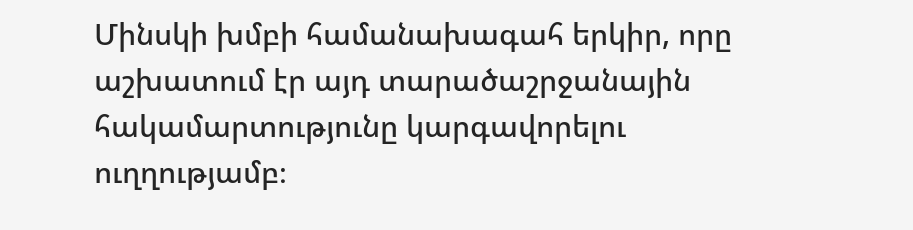Մինսկի խմբի համանախագահ երկիր, որը աշխատում էր այդ տարածաշրջանային հակամարտությունը կարգավորելու ուղղությամբ։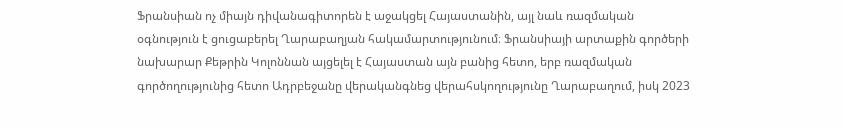Ֆրանսիան ոչ միայն դիվանագիտորեն է աջակցել Հայաստանին, այլ նաև ռազմական օգնություն է ցուցաբերել Ղարաբաղյան հակամարտությունում։ Ֆրանսիայի արտաքին գործերի նախարար Քեթրին Կոլոննան այցելել է Հայաստան այն բանից հետո, երբ ռազմական գործողությունից հետո Ադրբեջանը վերականգնեց վերահսկողությունը Ղարաբաղում, իսկ 2023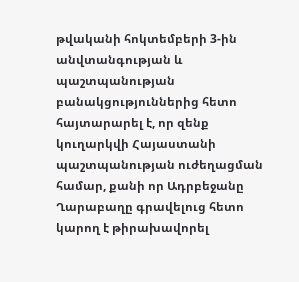թվականի հոկտեմբերի 3-ին անվտանգության և պաշտպանության բանակցություններից հետո հայտարարել է, որ զենք կուղարկվի Հայաստանի պաշտպանության ուժեղացման համար, քանի որ Ադրբեջանը Ղարաբաղը գրավելուց հետո կարող է թիրախավորել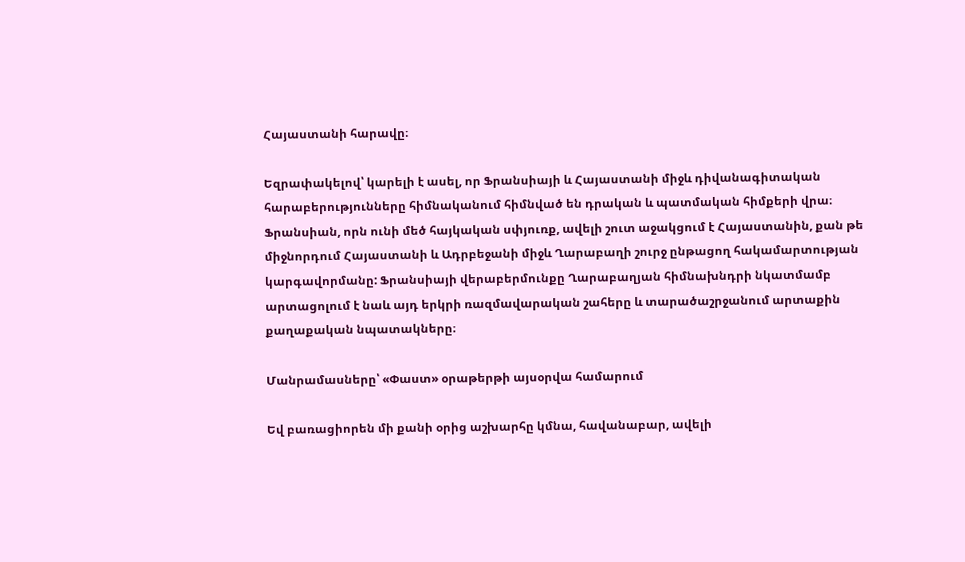Հայաստանի հարավը։

Եզրափակելով՝ կարելի է ասել, որ Ֆրանսիայի և Հայաստանի միջև դիվանագիտական հարաբերությունները հիմնականում հիմնված են դրական և պատմական հիմքերի վրա։ Ֆրանսիան, որն ունի մեծ հայկական սփյուռք, ավելի շուտ աջակցում է Հայաստանին, քան թե միջնորդում Հայաստանի և Ադրբեջանի միջև Ղարաբաղի շուրջ ընթացող հակամարտության կարգավորմանը: Ֆրանսիայի վերաբերմունքը Ղարաբաղյան հիմնախնդրի նկատմամբ արտացոլում է նաև այդ երկրի ռազմավարական շահերը և տարածաշրջանում արտաքին քաղաքական նպատակները։

Մանրամասները՝ «Փաստ» օրաթերթի այսօրվա համարում

Եվ բառացիորեն մի քանի օրից աշխարհը կմնա, հավանաբար, ավելի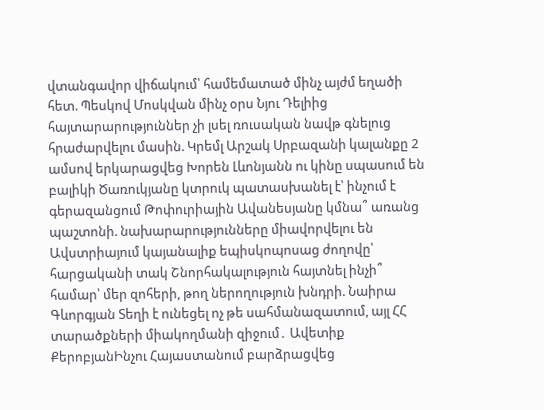վտանգավոր վիճակում՝ համեմատած մինչ այժմ եղածի հետ. Պեսկով Մոսկվան մինչ օրս Նյու Դելիից հայտարարություններ չի լսել ռուսական նավթ գնելուց հրաժարվելու մասին. Կրեմլ Արշակ Սրբազանի կալանքը 2 ամսով երկարացվեց Խորեն Լևոնյանն ու կինը սպասում են բալիկի Ծառուկյանը կտրուկ պատասխանել է՝ ինչում է գերազանցում Թոփուրիային Ավանեսյանը կմնա՞ առանց պաշտոնի. նախարարությունները միավորվելու են Ավստրիայում կայանալիք եպիսկոպոսաց ժողովը՝ հարցականի տակ Շնորհակալություն հայտնել ինչի՞ համար՝ մեր զոհերի, թող ներողություն խնդրի. Նաիրա Գևորգյան Տեղի է ունեցել ոչ թե սահմանազատում, այլ ՀՀ տարածքների միակողմանի զիջում․ Ավետիք ՔերոբյանԻնչու Հայաստանում բարձրացվեց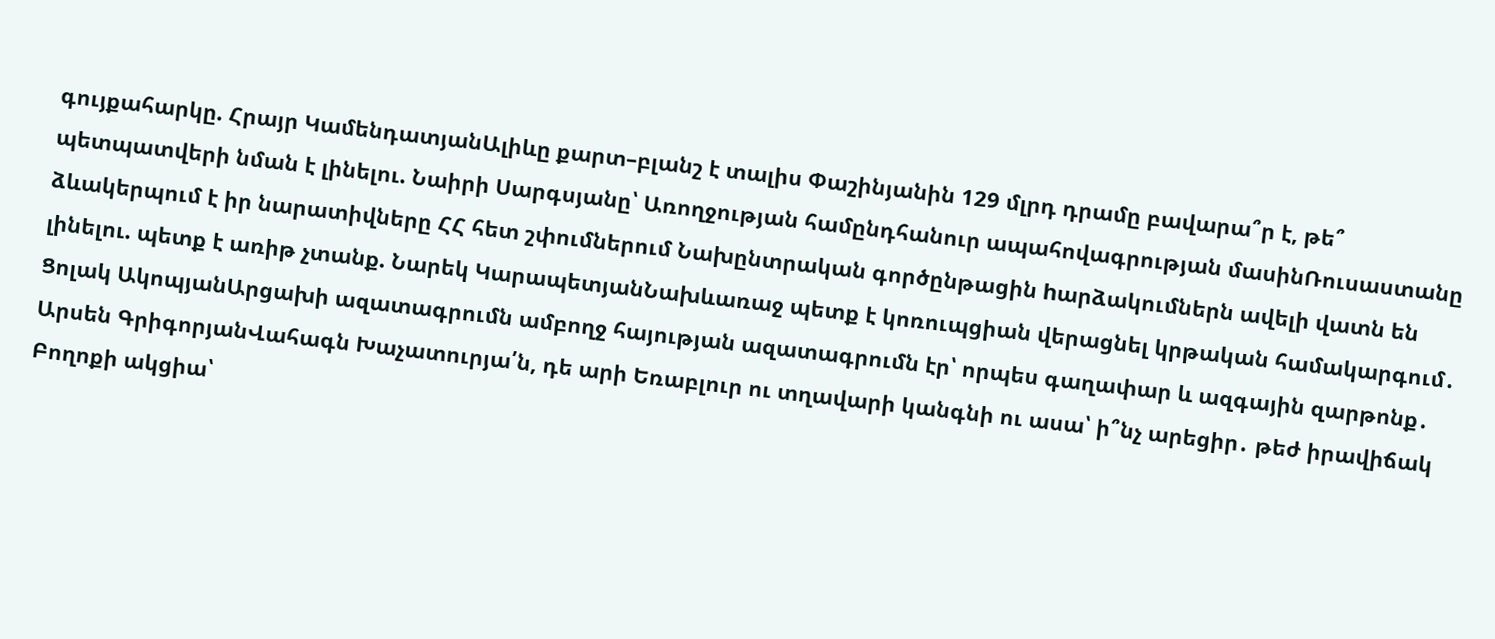գույքահարկը. Հրայր ԿամենդատյանԱլիևը քարտ–բլանշ է տալիս Փաշինյանին 129 մլրդ դրամը բավարա՞ր է, թե՞ պետպատվերի նման է լինելու. Նաիրի Սարգսյանը՝ Առողջության համընդհանուր ապահովագրության մասինՌուսաստանը ձևակերպում է իր նարատիվները ՀՀ հետ շփումներում Նախընտրական գործընթացին hարձակումներն ավելի վատն են լինելու. պետք է առիթ չտանք. Նարեկ ԿարապետյանՆախևառաջ պետք է կոռուպցիան վերացնել կրթական համակարգում․ Ցոլակ ԱկոպյանԱրցախի ազատագրումն ամբողջ հայության ազատագրումն էր՝ որպես գաղափար և ազգային զարթոնք․ Արսեն ԳրիգորյանՎահագն Խաչատուրյա՛ն, դե արի Եռաբլուր ու տղավարի կանգնի ու ասա՝ ի՞նչ արեցիր․ թեժ իրավիճակ Բողոքի ակցիա՝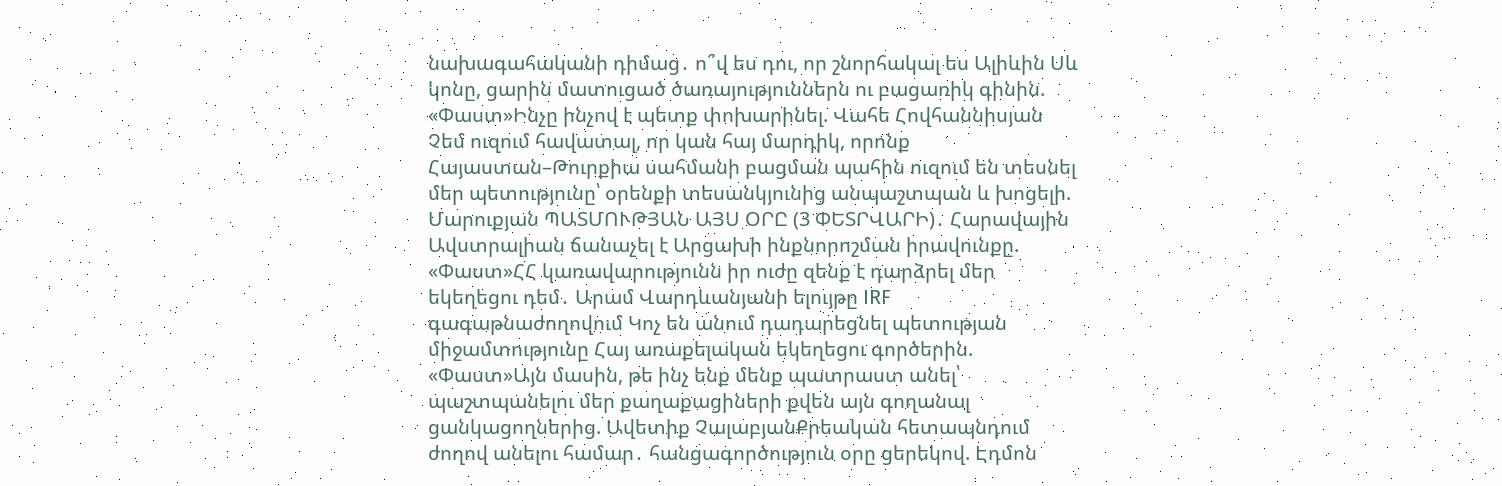նախագահականի դիմաց․ ո՞վ ես դու, որ շնորհակալ ես Ալիևին Սև կոնը, ցարին մատուցած ծառայություններն ու բացառիկ գինին. «Փաստ»Ինչը ինչով է պետք փոխարինել. Վահե Հովհաննիսյան Չեմ ուզում հավատալ, որ կան հայ մարդիկ, որոնք Հայաստան–Թուրքիա սահմանի բացման պահին ուզում են տեսնել մեր պետությունը՝ օրենքի տեսանկյունից անպաշտպան և խոցելի. Մարուքյան ՊԱՏՄՈՒԹՅԱՆ ԱՅՍ ՕՐԸ (3 ՓԵՏՐՎԱՐԻ)․ Հարավային Ավստրալիան ճանաչել է Արցախի ինքնորոշման իրավունքը. «Փաստ»ՀՀ կառավարությունն իր ուժը զենք է դարձրել մեր եկեղեցու դեմ․ Արամ Վարդևանյանի ելույթը IRF գագաթնաժողովում Կոչ են անում դադարեցնել պետության միջամտությունը Հայ առաքելական եկեղեցու գործերին. «Փաստ»Այն մասին, թե ինչ ենք մենք պատրաստ անել՝ պաշտպանելու մեր քաղաքացիների քվեն այն գողանալ ցանկացողներից. Ավետիք ՉալաբյանՔրեական հետապնդում ժողով անելու համար․ հանցագործություն օրը ցերեկով. Էդմոն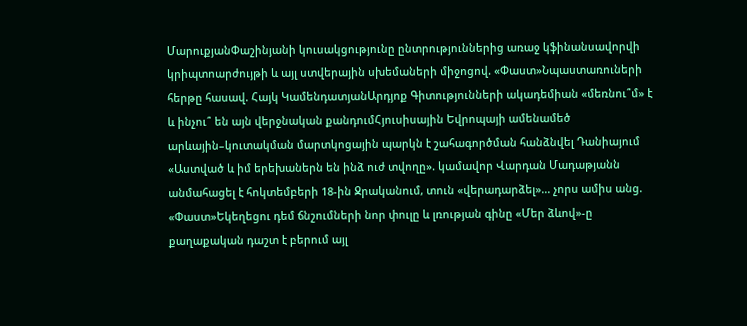ՄարուքյանՓաշինյանի կուսակցությունը ընտրություններից առաջ կֆինանսավորվի կրիպտոարժույթի և այլ ստվերային սխեմաների միջոցով. «Փաստ»Նպաստառուների հերթը հասավ. Հայկ ԿամենդատյանԱրդյոք Գիտությունների ակադեմիան «մեռնու՞մ» է և ինչու՞ են այն վերջնական քանդումՀյուսիսային Եվրոպայի ամենամեծ արևային–կուտակման մարտկոցային պարկն է շահագործման հանձնվել Դանիայում «Աստված և իմ երեխաներն են ինձ ուժ տվողը». կամավոր Վարդան Մադաթյանն անմահացել է հոկտեմբերի 18-ին Ջրականում, տուն «վերադարձել»... չորս ամիս անց. «Փաստ»Եկեղեցու դեմ ճնշումների նոր փուլը և լռության գինը «Մեր ձևով»-ը քաղաքական դաշտ է բերում այլ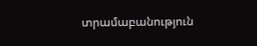տրամաբանություն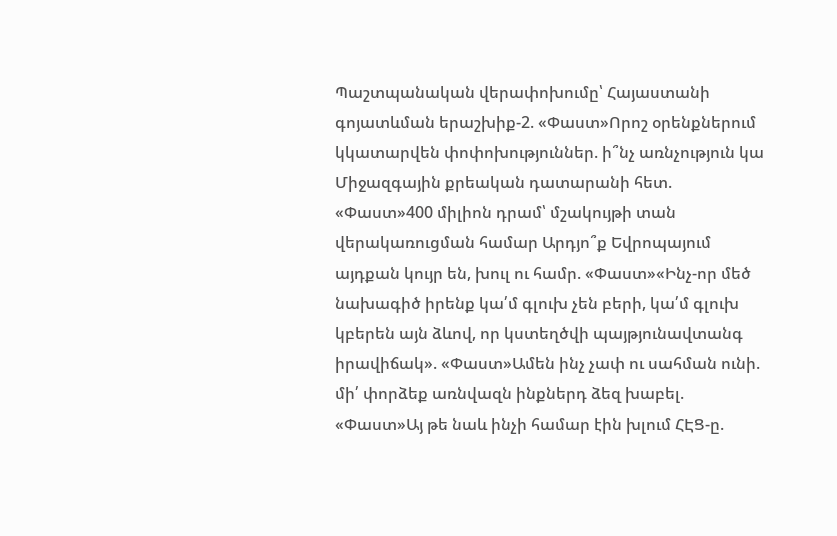Պաշտպանական վերափոխումը՝ Հայաստանի գոյատևման երաշխիք-2. «Փաստ»Որոշ օրենքներում կկատարվեն փոփոխություններ. ի՞նչ առնչություն կա Միջազգային քրեական դատարանի հետ. «Փաստ»400 միլիոն դրամ՝ մշակույթի տան վերակառուցման համար Արդյո՞ք Եվրոպայում այդքան կույր են, խուլ ու համր. «Փաստ»«Ինչ-որ մեծ նախագիծ իրենք կա՛մ գլուխ չեն բերի, կա՛մ գլուխ կբերեն այն ձևով, որ կստեղծվի պայթյունավտանգ իրավիճակ». «Փաստ»Ամեն ինչ չափ ու սահման ունի. մի՛ փորձեք առնվազն ինքներդ ձեզ խաբել. «Փաստ»Այ թե նաև ինչի համար էին խլում ՀԷՑ-ը.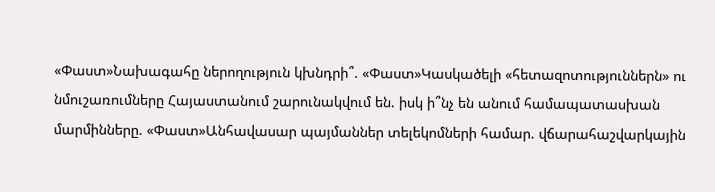«Փաստ»Նախագահը ներողություն կխնդրի՞. «Փաստ»Կասկածելի «հետազոտություններն» ու նմուշառումները Հայաստանում շարունակվում են. իսկ ի՞նչ են անում համապատասխան մարմինները. «Փաստ»Անհավասար պայմաններ տելեկոմների համար. վճարահաշվարկային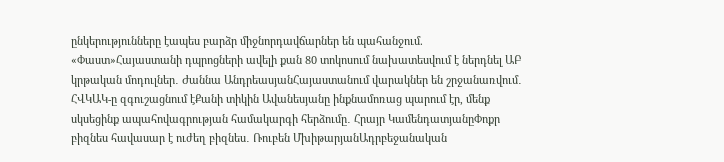ընկերությունները էապես բարձր միջնորդավճարներ են պահանջում. «Փաստ»Հայաստանի դպրոցների ավելի քան 80 տոկոսում նախատեսվում է ներդնել ԱԲ կրթական մոդուլներ․ Ժաննա ԱնդրեասյանՀայաստանում վարակներ են շրջանառվում․ ՀՎԿԱԿ-ը զգուշացնում էՔանի տիկին Ավանեսյանը ինքնամոռաց պարում էր, մենք սկսեցինք ապահովագրության համակարգի հերձումը․ Հրայր ԿամենդատյանըՓոքր բիզնես հավասար է ուժեղ բիզնես․ Ռուբեն ՄխիթարյանԱդրբեջանական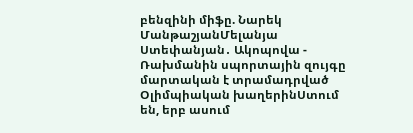բենզինի միֆը. Նարեկ ՄանթաշյանՄելանյա Ստեփանյան․ Ակոպովա - Ռախմանին սպորտային զույգը մարտական է տրամադրված Օլիմպիական խաղերինՍտում են, երբ ասում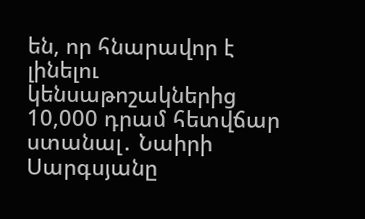են, որ հնարավոր է լինելու կենսաթոշակներից 10,000 դրամ հետվճար ստանալ․ Նաիրի Սարգսյանը